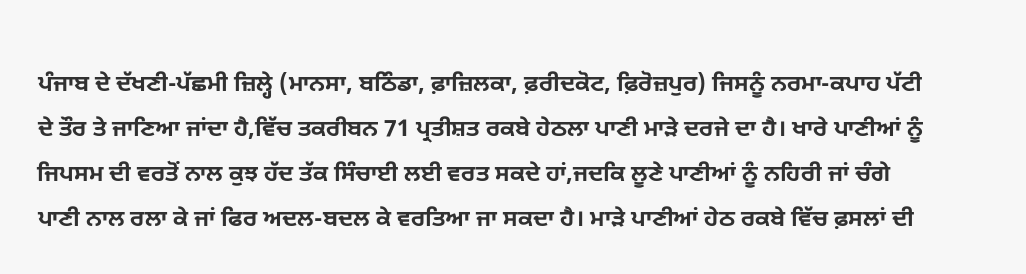ਪੰਜਾਬ ਦੇ ਦੱਖਣੀ-ਪੱਛਮੀ ਜ਼ਿਲ੍ਹੇ (ਮਾਨਸਾ, ਬਠਿੰਡਾ, ਫ਼ਾਜ਼ਿਲਕਾ, ਫ਼ਰੀਦਕੋਟ, ਫ਼ਿਰੋਜ਼ਪੁਰ) ਜਿਸਨੂੰ ਨਰਮਾ-ਕਪਾਹ ਪੱਟੀ ਦੇ ਤੌਰ ਤੇ ਜਾਣਿਆ ਜਾਂਦਾ ਹੈ,ਵਿੱਚ ਤਕਰੀਬਨ 71 ਪ੍ਰਤੀਸ਼ਤ ਰਕਬੇ ਹੇਠਲਾ ਪਾਣੀ ਮਾੜੇ ਦਰਜੇ ਦਾ ਹੈ। ਖਾਰੇ ਪਾਣੀਆਂ ਨੂੰ ਜਿਪਸਮ ਦੀ ਵਰਤੋਂ ਨਾਲ ਕੁਝ ਹੱਦ ਤੱਕ ਸਿੰਚਾਈ ਲਈ ਵਰਤ ਸਕਦੇ ਹਾਂ,ਜਦਕਿ ਲੂਣੇ ਪਾਣੀਆਂ ਨੂੰ ਨਹਿਰੀ ਜਾਂ ਚੰਗੇ ਪਾਣੀ ਨਾਲ ਰਲਾ ਕੇ ਜਾਂ ਫਿਰ ਅਦਲ-ਬਦਲ ਕੇ ਵਰਤਿਆ ਜਾ ਸਕਦਾ ਹੈ। ਮਾੜੇ ਪਾਣੀਆਂ ਹੇਠ ਰਕਬੇ ਵਿੱਚ ਫ਼ਸਲਾਂ ਦੀ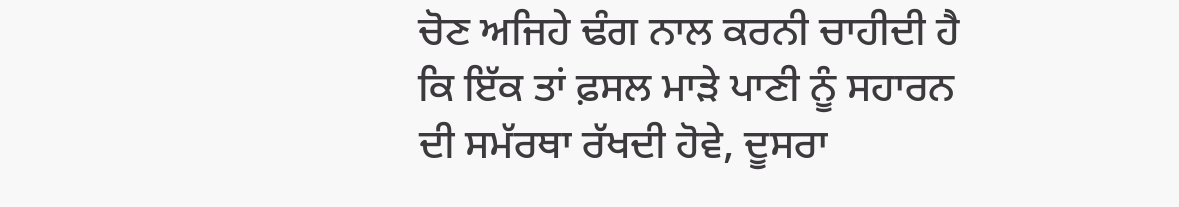ਚੋਣ ਅਜਿਹੇ ਢੰਗ ਨਾਲ ਕਰਨੀ ਚਾਹੀਦੀ ਹੈ ਕਿ ਇੱਕ ਤਾਂ ਫ਼ਸਲ ਮਾੜੇ ਪਾਣੀ ਨੂੰ ਸਹਾਰਨ ਦੀ ਸਮੱਰਥਾ ਰੱਖਦੀ ਹੋਵੇ, ਦੂਸਰਾ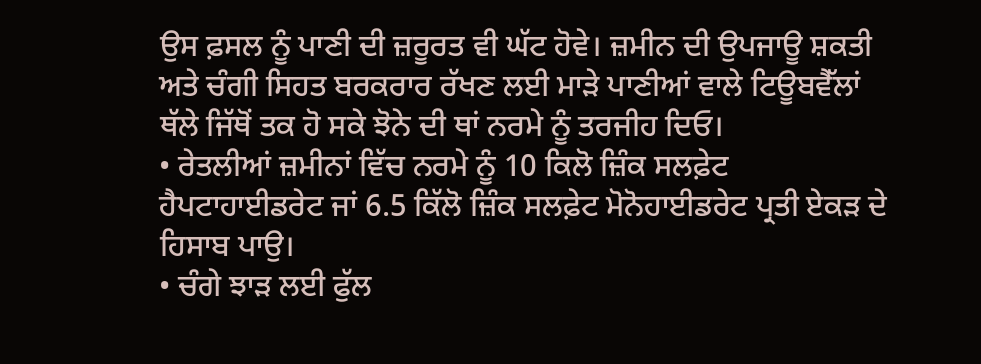ਉਸ ਫ਼ਸਲ ਨੂੰ ਪਾਣੀ ਦੀ ਜ਼ਰੂਰਤ ਵੀ ਘੱਟ ਹੋਵੇ। ਜ਼ਮੀਨ ਦੀ ਉਪਜਾਊ ਸ਼ਕਤੀ ਅਤੇ ਚੰਗੀ ਸਿਹਤ ਬਰਕਰਾਰ ਰੱਖਣ ਲਈ ਮਾੜੇ ਪਾਣੀਆਂ ਵਾਲੇ ਟਿਊਬਵੈੱਲਾਂ ਥੱਲੇ ਜਿੱਥੋਂ ਤਕ ਹੋ ਸਕੇ ਝੋਨੇ ਦੀ ਥਾਂ ਨਰਮੇ ਨੂੰ ਤਰਜੀਹ ਦਿਓ।
• ਰੇਤਲੀਆਂ ਜ਼ਮੀਨਾਂ ਵਿੱਚ ਨਰਮੇ ਨੂੰ 10 ਕਿਲੋ ਜ਼ਿੰਕ ਸਲਫ਼ੇਟ ਹੈਪਟਾਹਾਈਡਰੇਟ ਜਾਂ 6.5 ਕਿੱਲੋ ਜ਼ਿੰਕ ਸਲਫ਼ੇਟ ਮੋਨੋਹਾਈਡਰੇਟ ਪ੍ਰਤੀ ਏਕੜ ਦੇ ਹਿਸਾਬ ਪਾਉ।
• ਚੰਗੇ ਝਾੜ ਲਈ ਫੁੱਲ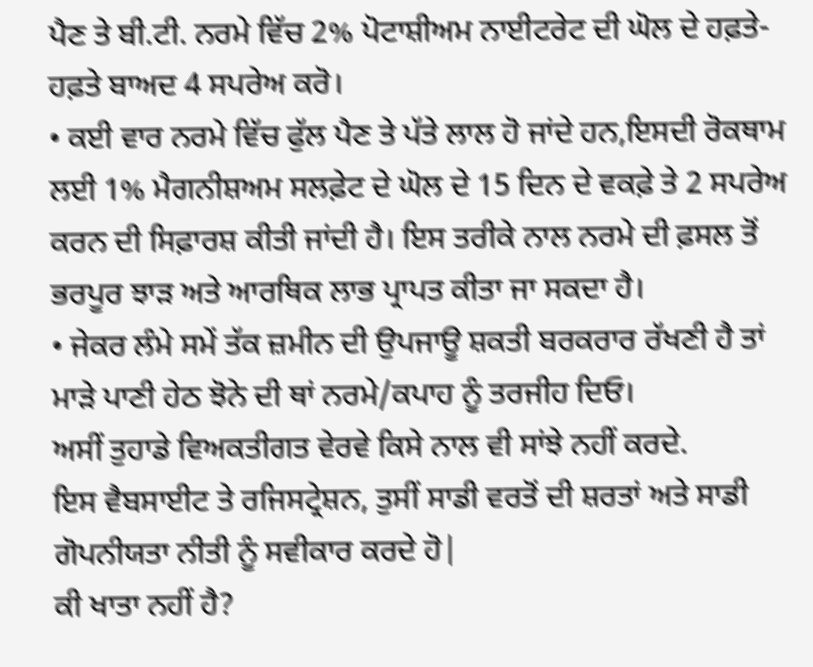ਪੈਣ ਤੇ ਬੀ.ਟੀ. ਨਰਮੇ ਵਿੱਚ 2% ਪੋਟਾਸ਼ੀਅਮ ਨਾਈਟਰੇਟ ਦੀ ਘੋਲ ਦੇ ਹਫ਼ਤੇ-ਹਫ਼ਤੇ ਬਾਅਦ 4 ਸਪਰੇਅ ਕਰੋ।
• ਕਈ ਵਾਰ ਨਰਮੇ ਵਿੱਚ ਫੁੱਲ ਪੈਣ ਤੇ ਪੱਤੇ ਲਾਲ ਹੋ ਜਾਂਦੇ ਹਨ,ਇਸਦੀ ਰੋਕਥਾਮ ਲਈ 1% ਮੈਗਨੀਸ਼ਅਮ ਸਲਫ਼ੇਟ ਦੇ ਘੋਲ ਦੇ 15 ਦਿਨ ਦੇ ਵਕਫ਼ੇ ਤੇ 2 ਸਪਰੇਅ ਕਰਨ ਦੀ ਸਿਫ਼ਾਰਸ਼ ਕੀਤੀ ਜਾਂਦੀ ਹੈ। ਇਸ ਤਰੀਕੇ ਨਾਲ ਨਰਮੇ ਦੀ ਫ਼ਸਲ ਤੋਂ ਭਰਪੂਰ ਝਾੜ ਅਤੇ ਆਰਥਿਕ ਲਾਭ ਪ੍ਰਾਪਤ ਕੀਤਾ ਜਾ ਸਕਦਾ ਹੈ।
• ਜੇਕਰ ਲੰਮੇ ਸਮੇਂ ਤੱਕ ਜ਼ਮੀਨ ਦੀ ਉਪਜਾਊ ਸ਼ਕਤੀ ਬਰਕਰਾਰ ਰੱਖਣੀ ਹੈ ਤਾਂ ਮਾੜੇ ਪਾਣੀ ਹੇਠ ਝੋਨੇ ਦੀ ਥਾਂ ਨਰਮੇ/ਕਪਾਹ ਨੂੰ ਤਰਜੀਹ ਦਿਓ।
ਅਸੀਂ ਤੁਹਾਡੇ ਵਿਅਕਤੀਗਤ ਵੇਰਵੇ ਕਿਸੇ ਨਾਲ ਵੀ ਸਾਂਝੇ ਨਹੀਂ ਕਰਦੇ.
ਇਸ ਵੈਬਸਾਈਟ ਤੇ ਰਜਿਸਟ੍ਰੇਸ਼ਨ, ਤੁਸੀਂ ਸਾਡੀ ਵਰਤੋਂ ਦੀ ਸ਼ਰਤਾਂ ਅਤੇ ਸਾਡੀ ਗੋਪਨੀਯਤਾ ਨੀਤੀ ਨੂੰ ਸਵੀਕਾਰ ਕਰਦੇ ਹੋ|
ਕੀ ਖਾਤਾ ਨਹੀਂ ਹੈ?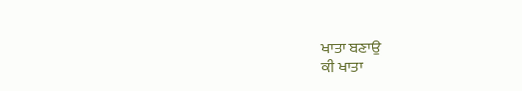ਖਾਤਾ ਬਣਾਉ
ਕੀ ਖਾਤਾ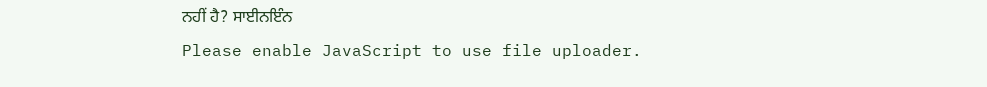ਨਹੀਂ ਹੈ? ਸਾਈਨਇੰਨ
Please enable JavaScript to use file uploader.